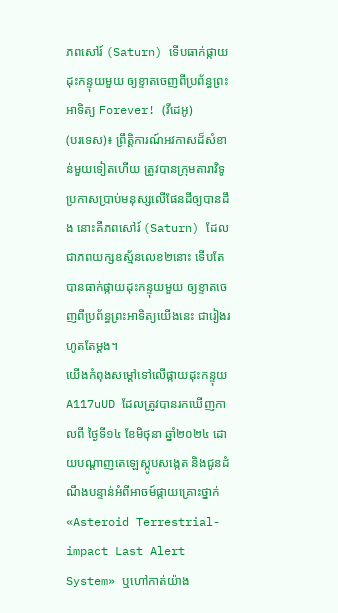ភពសៅរ៍ (Saturn) ទើបធាក់ផ្កាយដុះកន្ទុយមួយ ឲ្យខ្ទាតចេញពីប្រព័ន្ធព្រះអាទិត្យ Forever! (វីដេអូ)
(បរទេស)៖ ព្រឹត្តិការណ៍អវកាសដ៏សំខាន់មួយទៀតហើយ ត្រូវបានក្រុមតារាវិទូប្រកាសប្រាប់មនុស្សលើផែនដីឲ្យបានដឹង នោះគឺភពសៅរ៍ (Saturn) ដែលជាភពយក្សឧស្ម័នលេខ២នោះ ទើបតែបានធាក់ផ្កាយដុះកន្ទុយមួយ ឲ្យខ្ទាតចេញពីប្រព័ន្ធព្រះអាទិត្យយើងនេះ ជារៀងរហូតតែម្តង។
យើងកំពុងសម្តៅទៅលើផ្កាយដុះកន្ទុយ A117uUD ដែលត្រូវបានរកឃើញកាលពី ថ្ងៃទី១៤ ខែមិថុនា ឆ្នាំ២០២៤ ដោយបណ្តាញតេឡេស្កូបសង្កេត និងជូនដំណឹងបន្ទាន់អំពីអាចម៍ផ្កាយគ្រោះថ្នាក់ «Asteroid Terrestrial-impact Last Alert System» ឬហៅកាត់យ៉ាង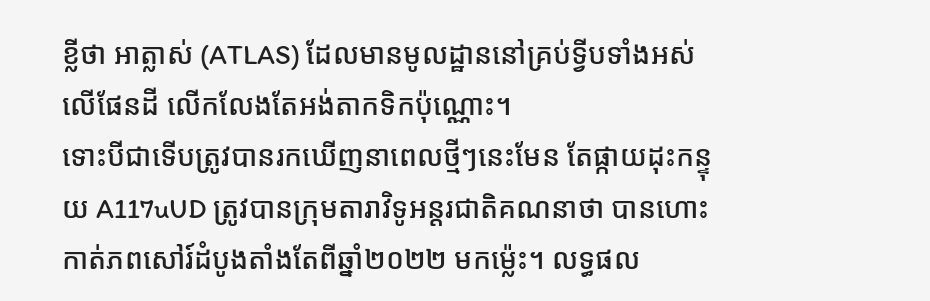ខ្លីថា អាត្លាស់ (ATLAS) ដែលមានមូលដ្ឋាននៅគ្រប់ទ្វីបទាំងអស់លើផែនដី លើកលែងតែអង់តាកទិកប៉ុណ្ណោះ។
ទោះបីជាទើបត្រូវបានរកឃើញនាពេលថ្មីៗនេះមែន តែផ្កាយដុះកន្ទុយ A117uUD ត្រូវបានក្រុមតារាវិទូអន្តរជាតិគណនាថា បានហោះកាត់ភពសៅរ៍ដំបូងតាំងតែពីឆ្នាំ២០២២ មកម្ល៉េះ។ លទ្ធផល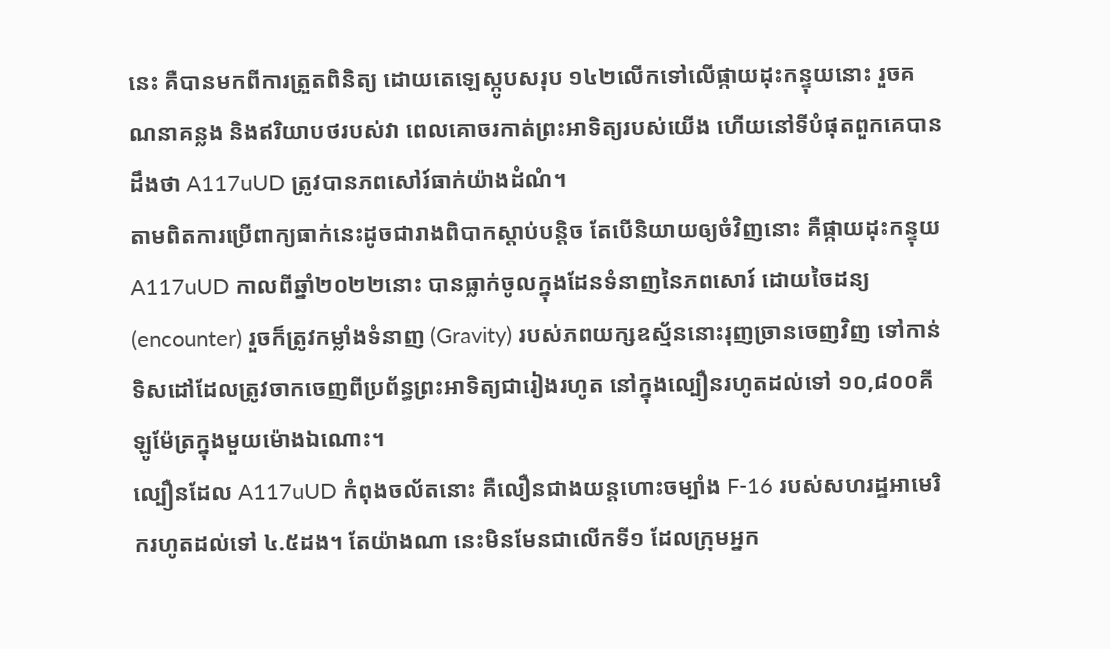នេះ គឺបានមកពីការត្រួតពិនិត្យ ដោយតេឡេស្កូបសរុប ១៤២លើកទៅលើផ្កាយដុះកន្ទុយនោះ រួចគណនាគន្លង និងឥរិយាបថរបស់វា ពេលគោចរកាត់ព្រះអាទិត្យរបស់យើង ហើយនៅទីបំផុតពួកគេបានដឹងថា A117uUD ត្រូវបានភពសៅរ៍ធាក់យ៉ាងដំណំ។
តាមពិតការប្រើពាក្យធាក់នេះដូចជារាងពិបាកស្តាប់បន្តិច តែបើនិយាយឲ្យចំវិញនោះ គឺផ្កាយដុះកន្ទុយ A117uUD កាលពីឆ្នាំ២០២២នោះ បានធ្លាក់ចូលក្នុងដែនទំនាញនៃភពសោរ៍ ដោយចៃដន្យ (encounter) រួចក៏ត្រូវកម្លាំងទំនាញ (Gravity) របស់ភពយក្សឧស្ម័ននោះរុញច្រានចេញវិញ ទៅកាន់ទិសដៅដែលត្រូវចាកចេញពីប្រព័ន្ធព្រះអាទិត្យជារៀងរហូត នៅក្នុងល្បឿនរហូតដល់ទៅ ១០,៨០០គីឡូម៉ែត្រក្នុងមួយម៉ោងឯណោះ។
ល្បឿនដែល A117uUD កំពុងចល័តនោះ គឺលឿនជាងយន្តហោះចម្បាំង F-16 របស់សហរដ្ឋអាមេរិករហូតដល់ទៅ ៤.៥ដង។ តែយ៉ាងណា នេះមិនមែនជាលើកទី១ ដែលក្រុមអ្នក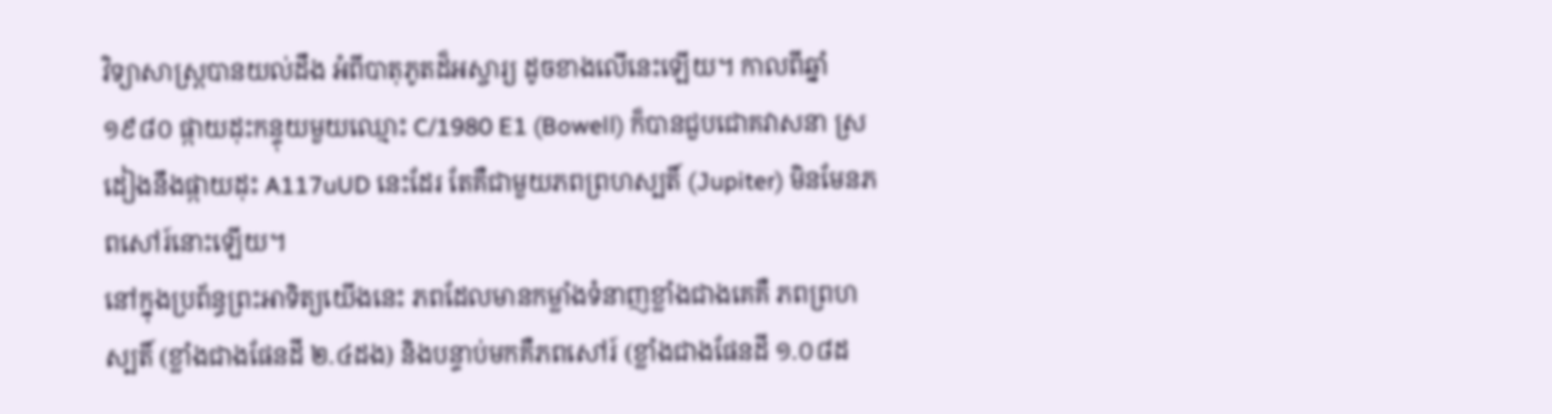វិទ្យាសាស្ត្របានយល់ដឹង អំពីបាតុភូតដ៏អស្ចារ្យ ដូចខាងលើនេះឡើយ។ កាលពីឆ្នាំ១៩៨០ ផ្កាយដុះកន្ទុយមួយឈ្មោះ C/1980 E1 (Bowell) ក៏បានជួបជោគវាសនា ស្រដៀងនឹងផ្កាយដុះ A117uUD នេះដែរ តែគឺជាមួយភពព្រហស្បតិ៍ (Jupiter) មិនមែនភពសៅរ៍នោះឡើយ។
នៅក្នុងប្រព័ន្ធព្រះអាទិត្យយើងនេះ ភពដែលមានកម្លាំងទំនាញខ្លាំងជាងគេគឺ ភពព្រហស្បតិ៍ (ខ្លាំងជាងផែនដី ២.៤ដង) និងបន្ទាប់មកគឺភពសៅរ៍ (ខ្លាំងជាងផែនដី ១.០៨ដ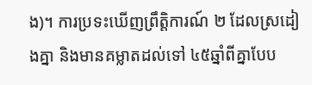ង)។ ការប្រទះឃើញព្រឹត្តិការណ៍ ២ ដែលស្រដៀងគ្នា និងមានគម្លាតដល់ទៅ ៤៥ឆ្នាំពីគ្នាបែប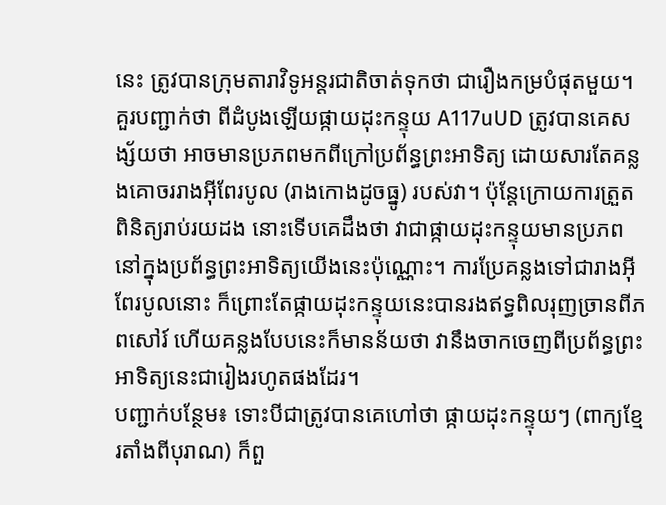នេះ ត្រូវបានក្រុមតារាវិទូអន្តរជាតិចាត់ទុកថា ជារឿងកម្របំផុតមួយ។
គួរបញ្ជាក់ថា ពីដំបូងឡើយផ្កាយដុះកន្ទុយ A117uUD ត្រូវបានគេសង្ស័យថា អាចមានប្រភពមកពីក្រៅប្រព័ន្ធព្រះអាទិត្យ ដោយសារតែគន្លងគោចររាងអ៊ីពែរបូល (រាងកោងដូចធ្នូ) របស់វា។ ប៉ុន្តែក្រោយការត្រួតពិនិត្យរាប់រយដង នោះទើបគេដឹងថា វាជាផ្កាយដុះកន្ទុយមានប្រភពនៅក្នុងប្រព័ន្ធព្រះអាទិត្យយើងនេះប៉ុណ្ណោះ។ ការប្រែគន្លងទៅជារាងអ៊ីពែរបូលនោះ ក៏ព្រោះតែផ្កាយដុះកន្ទុយនេះបានរងឥទ្ធពិលរុញច្រានពីភពសៅរ៍ ហើយគន្លងបែបនេះក៏មានន័យថា វានឹងចាកចេញពីប្រព័ន្ធព្រះអាទិត្យនេះជារៀងរហូតផងដែរ។
បញ្ជាក់បន្ថែម៖ ទោះបីជាត្រូវបានគេហៅថា ផ្កាយដុះកន្ទុយៗ (ពាក្យខ្មែរតាំងពីបុរាណ) ក៏ពួ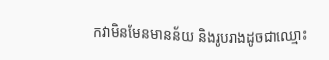កវាមិនមែនមានន័យ និងរូបរាងដូចជាឈ្មោះ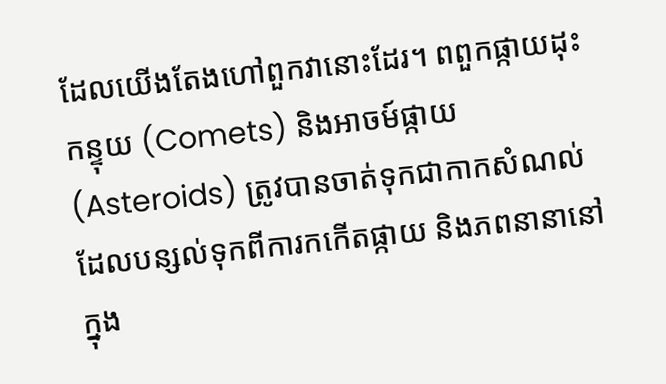ដែលយើងតែងហៅពួកវានោះដែរ។ ពពួកផ្កាយដុះកន្ទុយ (Comets) និងអាចម៍ផ្កាយ (Asteroids) ត្រូវបានចាត់ទុកជាកាកសំណល់ ដែលបន្សល់ទុកពីការកកើតផ្កាយ និងភពនានានៅក្នុង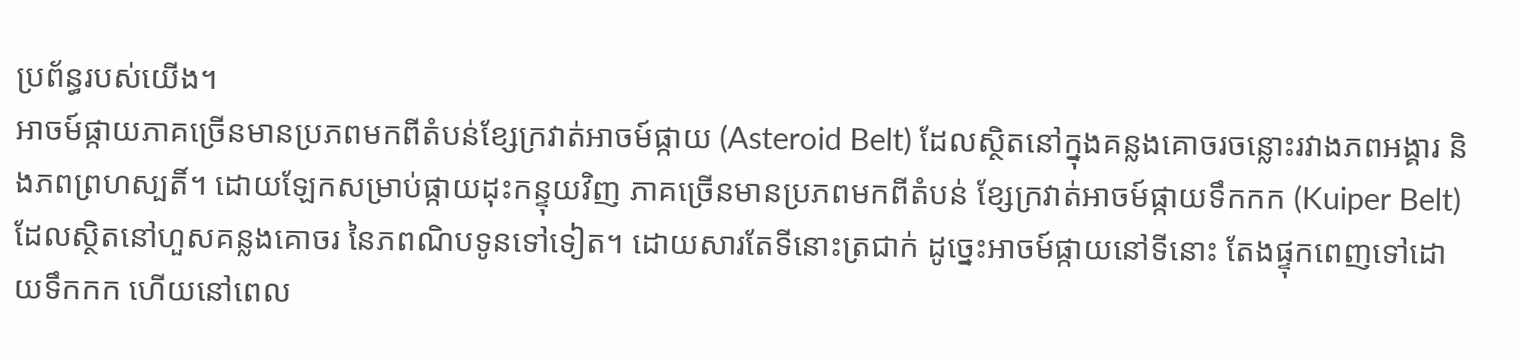ប្រព័ន្ធរបស់យើង។
អាចម៍ផ្កាយភាគច្រើនមានប្រភពមកពីតំបន់ខ្សែក្រវាត់អាចម៍ផ្កាយ (Asteroid Belt) ដែលស្ថិតនៅក្នុងគន្លងគោចរចន្លោះរវាងភពអង្គារ និងភពព្រហស្បតិ៍។ ដោយឡែកសម្រាប់ផ្កាយដុះកន្ទុយវិញ ភាគច្រើនមានប្រភពមកពីតំបន់ ខ្សែក្រវាត់អាចម៍ផ្កាយទឹកកក (Kuiper Belt) ដែលស្ថិតនៅហួសគន្លងគោចរ នៃភពណិបទូនទៅទៀត។ ដោយសារតែទីនោះត្រជាក់ ដូច្នេះអាចម៍ផ្កាយនៅទីនោះ តែងផ្ទុកពេញទៅដោយទឹកកក ហើយនៅពេល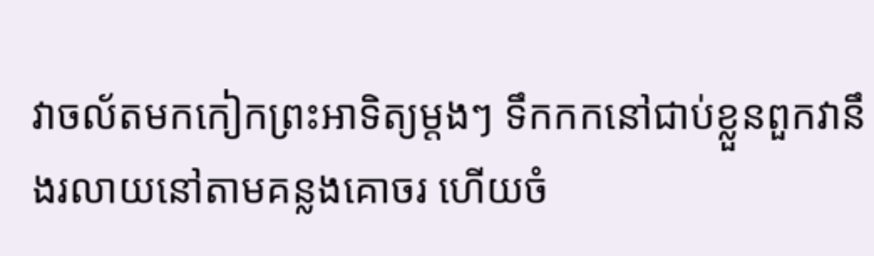វាចល័តមកកៀកព្រះអាទិត្យម្តងៗ ទឹកកកនៅជាប់ខ្លួនពួកវានឹងរលាយនៅតាមគន្លងគោចរ ហើយចំ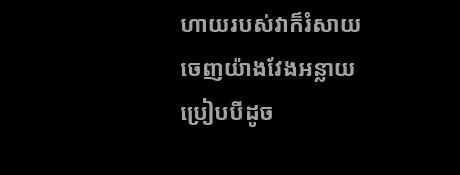ហាយរបស់វាក៏រំសាយចេញយ៉ាងវែងអន្លាយ ប្រៀបបីដូច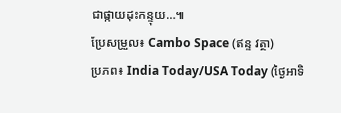ជាផ្កាយដុះកន្ទុយ…៕
ប្រែសម្រួល៖ Cambo Space (ឥន្ទ វត្ថា)
ប្រភព៖ India Today/USA Today (ថ្ងៃអាទិ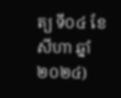ត្យ ទី០៤ ខែសីហា ឆ្នាំ២០២៤)